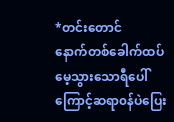*တင်းတောင်
နောက်တစ်ခေါက်ထပ်မေ့သွားသောရီပေါ်ကြောင့်ဆရာ၀န်ပဲပြေး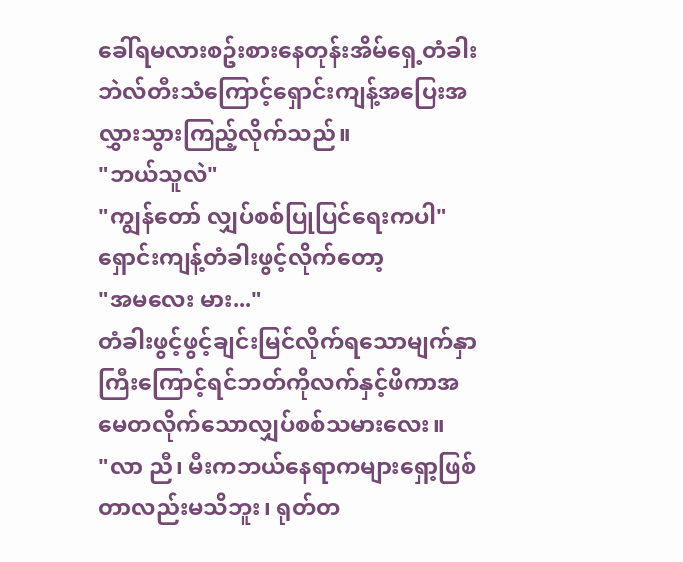ခေါ်ရမလားစဥ်းစားနေတုန်းအိမ်ရှေ့တံခါးဘဲလ်တီးသံကြောင့်ရှောင်းကျန့်အပြေးအလွှားသွားကြည့်လိုက်သည်။
"ဘယ်သူလဲ"
"ကျွန်တော် လျှပ်စစ်ပြုပြင်ရေးကပါ"
ရှောင်းကျန့်တံခါးဖွင့်လိုက်တော့
"အမလေး မား..."
တံခါးဖွင့်ဖွင့်ချင်းမြင်လိုက်ရသောမျက်နှာကြီးကြောင့်ရင်ဘတ်ကိုလက်နှင့်ဖိကာအမေတလိုက်သောလျှပ်စစ်သမားလေး။
"လာ ညီ၊ မီးကဘယ်နေရာကများရှော့ဖြစ်တာလည်းမသိဘူး၊ ရုတ်တ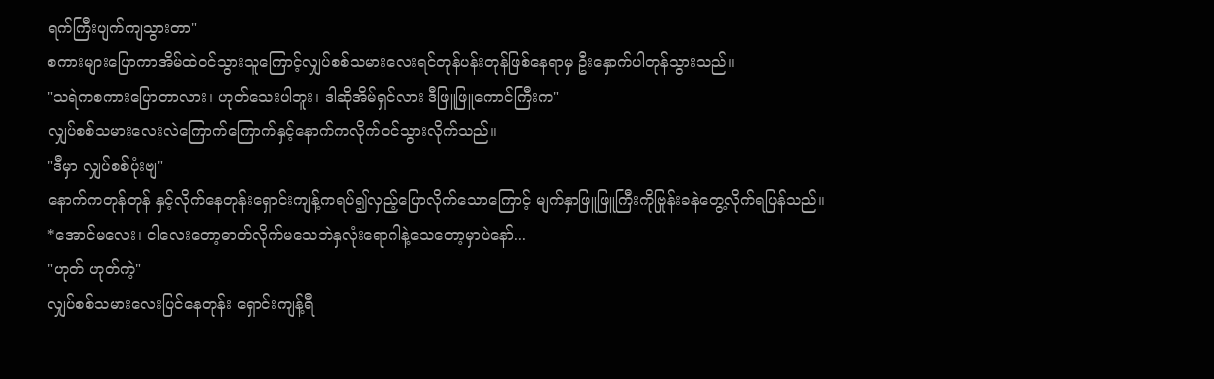ရက်ကြီးပျက်ကျသွားတာ"
စကားများပြောကာအိမ်ထဲ၀င်သွားသူကြောင့်လျှပ်စစ်သမားလေးရင်တုန်ပန်းတုန်ဖြစ်နေရာမှ ဦးနှောက်ပါတုန်သွားသည်။
"သရဲကစကားပြောတာလား၊ ဟုတ်သေးပါဘူး၊ ဒါဆိုအိမ်ရှင်လား ဒီဖြူဖြူကောင်ကြီးက"
လျှပ်စစ်သမားလေးလဲကြောက်ကြောက်နှင့်နောက်ကလိုက်၀င်သွားလိုက်သည်။
"ဒီမှာ လျှပ်စစ်ပုံးဗျ"
နောက်ကတုန်တုန် နှင့်လိုက်နေတုန်းရှောင်းကျန့်ကရပ်၍လှည့်ပြောလိုက်သောကြောင့် မျက်နှာဖြူဖြူကြီးကိုဗြုန်းခနဲတွေ့လိုက်ရပြန်သည်။
*အောင်မလေး၊ ငါလေးတော့ဓာတ်လိုက်မသေဘဲနှလုံးရောဂါနဲ့သေတော့မှာပဲနော်...
"ဟုတ် ဟုတ်ကဲ့"
လျှပ်စစ်သမားလေးပြင်နေတုန်း ရှောင်းကျန့်ရီ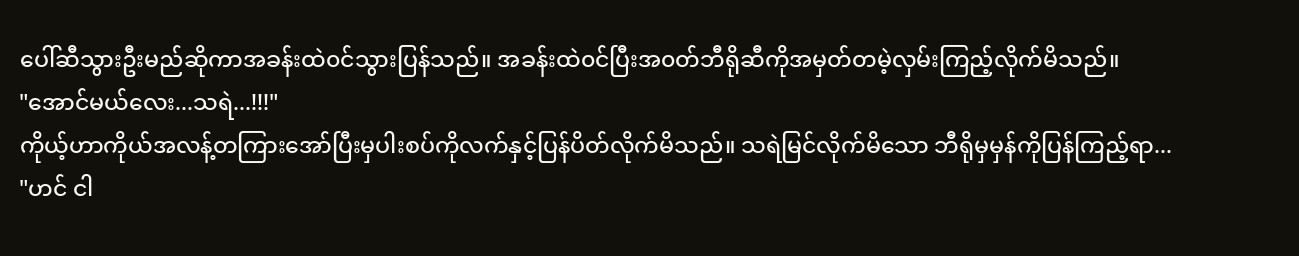ပေါ်ဆီသွားဦးမည်ဆိုကာအခန်းထဲ၀င်သွားပြန်သည်။ အခန်းထဲ၀င်ပြီးအ၀တ်ဘီရိုဆီကိုအမှတ်တမဲ့လှမ်းကြည့်လိုက်မိသည်။
"အောင်မယ်လေး...သရဲ...!!!"
ကိုယ့်ဟာကိုယ်အလန့်တကြားအော်ပြီးမှပါးစပ်ကိုလက်နှင့်ပြန်ပိတ်လိုက်မိသည်။ သရဲမြင်လိုက်မိသော ဘီရိုမှမှန်ကိုပြန်ကြည့်ရာ...
"ဟင် ငါ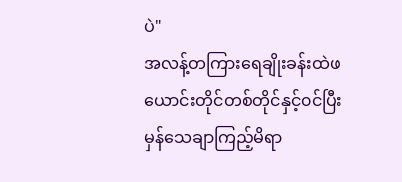ပဲ"
အလန့်တကြားရေချိုးခန်းထဲဖယောင်းတိုင်တစ်တိုင်နှင့်၀င်ပြီးမှန်သေချာကြည့်မိရာ